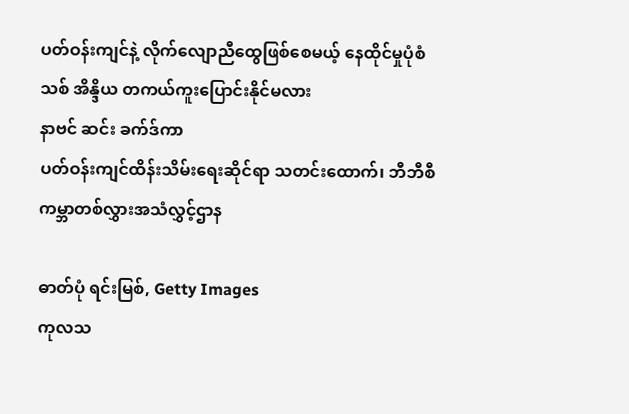ပတ်ဝန်းကျင်နဲ့ လိုက်လျောညီထွေဖြစ်စေမယ့် နေထိုင်မှုပုံစံသစ် အိန္ဒိယ တကယ်ကူးပြောင်းနိုင်မလား
နာဗင် ဆင်း ခက်ဒ်ကာ
ပတ်ဝန်းကျင်ထိန်းသိမ်းရေးဆိုင်ရာ သတင်းထောက်၊ ဘီဘီစီ ကမ္ဘာတစ်လွှားအသံလွှင့်ဌာန

ဓာတ်ပုံ ရင်းမြစ်, Getty Images
ကုလသ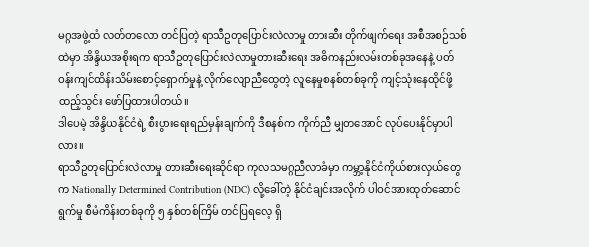မဂ္ဂအဖွဲ့ထံ လတ်တလော တင်ပြတဲ့ ရာသီဥတုပြောင်းလဲလာမှု တားဆီး တိုက်ဖျက်ရေး အစီအစဉ်သစ်ထဲမှာ အိန္ဒိယအစိုးရက ရာသီဥတုပြောင်းလဲလာမှုတားဆီးရေး အဓိကနည်းလမ်းတစ်ခုအနေနဲ့ ပတ်ဝန်းကျင်ထိန်းသိမ်းစောင့်ရှောက်မှုနဲ့ လိုက်လျောညီထွေတဲ့ လူနေမှုစနစ်တစ်ခုကို ကျင့်သုံးနေထိုင်ဖို့ ထည့်သွင်း ဖော်ပြထားပါတယ်။
ဒါပေမဲ့ အိန္ဒိယနိုင်ငံရဲ့ စီးပွားရေးရည်မှန်းချက်ကို ဒီစနစ်က ကိုက်ညီ မျှတအောင် လုပ်ပေးနိုင်မှာပါလား။
ရာသီဥတုပြောင်းလဲလာမှု တားဆီးရေးဆိုင်ရာ ကုလသမဂ္ဂညီလာခံမှာ ကမ္ဘာ့နိုင်ငံကိုယ်စားလှယ်တွေက Nationally Determined Contribution (NDC) လို့ခေါ်တဲ့ နိုင်ငံချင်းအလိုက် ပါဝင်အားထုတ်ဆောင်ရွက်မှု စီမံကိန်းတစ်ခုကို ၅ နှစ်တစ်ကြိမ် တင်ပြရလေ့ ရှိ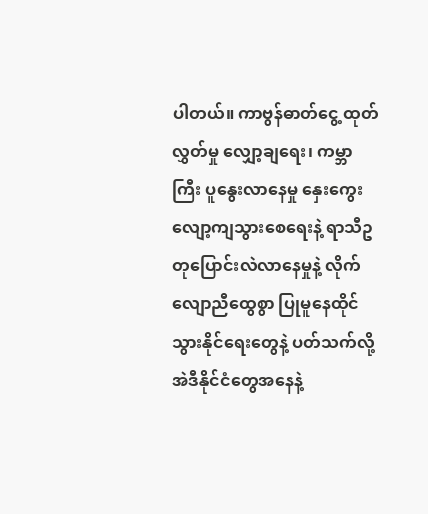ပါတယ်။ ကာဗွန်ဓာတ်ငွေ့ ထုတ်လွှတ်မှု လျှော့ချရေး၊ ကမ္ဘာကြီး ပူနွေးလာနေမှု နှေးကွေးလျော့ကျသွားစေရေးနဲ့ ရာသီဥတုပြောင်းလဲလာနေမှုနဲ့ လိုက်လျောညီထွေစွာ ပြုမူနေထိုင်သွားနိုင်ရေးတွေနဲ့ ပတ်သက်လို့ အဲဒီနိုင်ငံတွေအနေနဲ့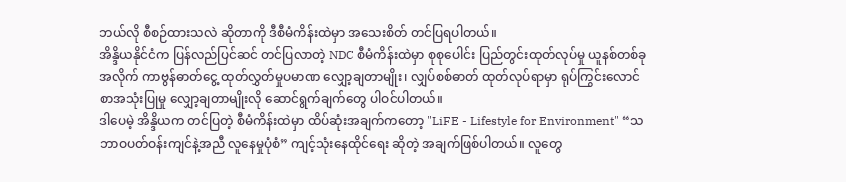ဘယ်လို စီစဉ်ထားသလဲ ဆိုတာကို ဒီစီမံကိန်းထဲမှာ အသေးစိတ် တင်ပြရပါတယ်။
အိန္ဒိယနိုင်ငံက ပြန်လည်ပြင်ဆင် တင်ပြလာတဲ့ NDC စီမံကိန်းထဲမှာ စုစုပေါင်း ပြည်တွင်းထုတ်လုပ်မှု ယူနစ်တစ်ခုအလိုက် ကာဗွန်ဓာတ်ငွေ့ ထုတ်လွှတ်မှုပမာဏ လျှော့ချတာမျိုး၊ လျှပ်စစ်ဓာတ် ထုတ်လုပ်ရာမှာ ရုပ်ကြွင်းလောင်စာအသုံးပြုမှု လျှော့ချတာမျိုးလို ဆောင်ရွက်ချက်တွေ ပါဝင်ပါတယ်။
ဒါပေမဲ့ အိန္ဒိယက တင်ပြတဲ့ စီမံကိန်းထဲမှာ ထိပ်ဆုံးအချက်ကတော့ "LiFE - Lifestyle for Environment" “သဘာဝပတ်ဝန်းကျင်နဲ့အညီ လူနေမှုပုံစံ” ကျင့်သုံးနေထိုင်ရေး ဆိုတဲ့ အချက်ဖြစ်ပါတယ်။ လူတွေ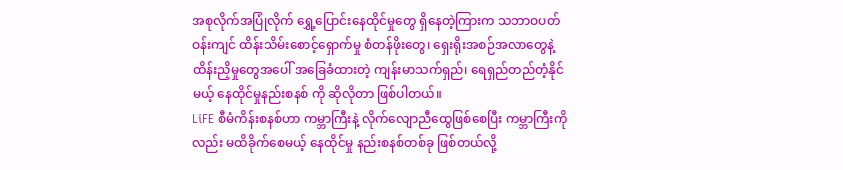အစုလိုက်အပြုံလိုက် ရွှေ့ပြောင်းနေထိုင်မှုတွေ ရှိနေတဲ့ကြားက သဘာဝပတ်ဝန်းကျင် ထိန်းသိမ်းစောင့်ရှောက်မှု စံတန်ဖိုးတွေ၊ ရှေးရိုးအစဉ်အလာတွေနဲ့ ထိန်းညှိမှုတွေအပေါ် အခြေခံထားတဲ့ ကျန်းမာသက်ရှည်၊ ရေရှည်တည်တံ့နိုင်မယ့် နေထိုင်မှုနည်းစနစ် ကို ဆိုလိုတာ ဖြစ်ပါတယ်။
LiFE စီမံကိန်းစနစ်ဟာ ကမ္ဘာကြီးနဲ့ လိုက်လျောညီထွေဖြစ်စေပြီး ကမ္ဘာကြီးကိုလည်း မထိခိုက်စေမယ့် နေထိုင်မှု နည်းစနစ်တစ်ခု ဖြစ်တယ်လို့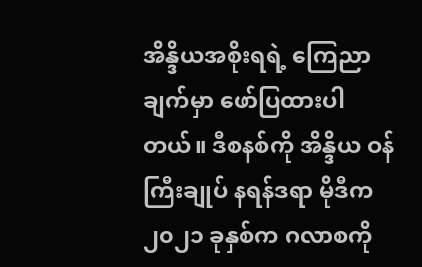အိန္ဒိယအစိုးရရဲ့ ကြေညာချက်မှာ ဖော်ပြထားပါတယ်။ ဒီစနစ်ကို အိန္ဒိယ ဝန်ကြီးချုပ် နရန်ဒရာ မိုဒီက ၂၀၂၁ ခုနှစ်က ဂလာစကို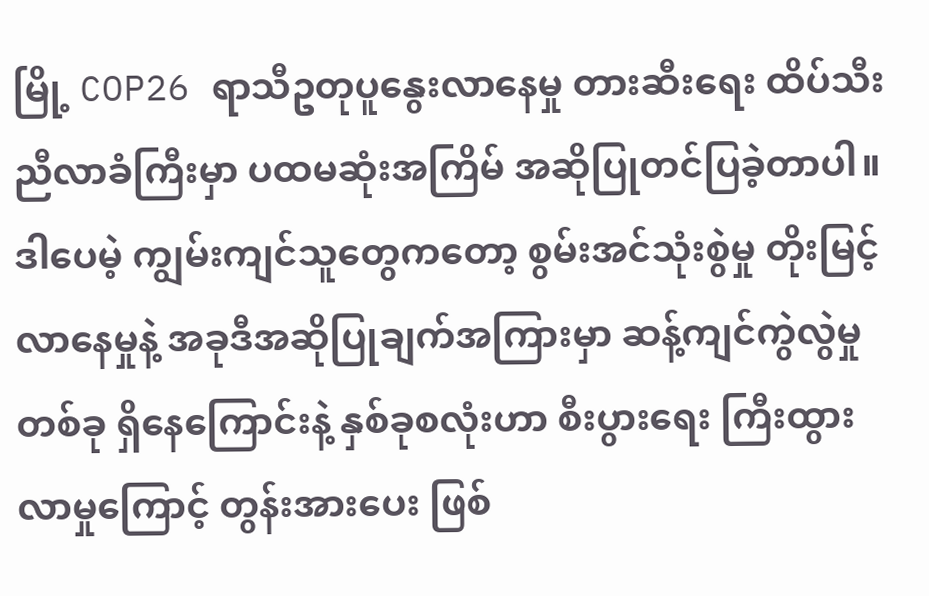မြို့ COP26 ရာသီဥတုပူနွေးလာနေမှု တားဆီးရေး ထိပ်သီးညီလာခံကြီးမှာ ပထမဆုံးအကြိမ် အဆိုပြုတင်ပြခဲ့တာပါ။
ဒါပေမဲ့ ကျွမ်းကျင်သူတွေကတော့ စွမ်းအင်သုံးစွဲမှု တိုးမြင့်လာနေမှုနဲ့ အခုဒီအဆိုပြုချက်အကြားမှာ ဆန့်ကျင်ကွဲလွဲမှုတစ်ခု ရှိနေကြောင်းနဲ့ နှစ်ခုစလုံးဟာ စီးပွားရေး ကြီးထွားလာမှုကြောင့် တွန်းအားပေး ဖြစ်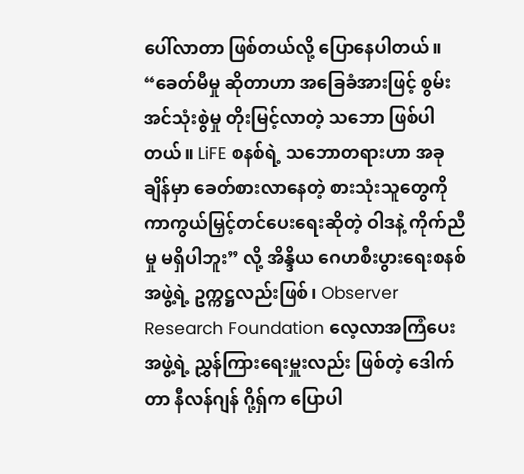ပေါ်လာတာ ဖြစ်တယ်လို့ ပြောနေပါတယ်။
“ခေတ်မီမှု ဆိုတာဟာ အခြေခံအားဖြင့် စွမ်းအင်သုံးစွဲမှု တိုးမြင့်လာတဲ့ သဘော ဖြစ်ပါတယ်။ LiFE စနစ်ရဲ့ သဘောတရားဟာ အခုချိန်မှာ ခေတ်စားလာနေတဲ့ စားသုံးသူတွေကို ကာကွယ်မြှင့်တင်ပေးရေးဆိုတဲ့ ဝါဒနဲ့ ကိုက်ညီမှု မရှိပါဘူး” လို့ အိန္ဒိယ ဂေဟစီးပွားရေးစနစ် အဖွဲ့ရဲ့ ဥက္ကဋ္ဌလည်းဖြစ်၊ Observer Research Foundation လေ့လာအကြံပေးအဖွဲ့ရဲ့ ညွှန်ကြားရေးမှူးလည်း ဖြစ်တဲ့ ဒေါက်တာ နီလန်ဂျန် ဂို့ရှ်က ပြောပါ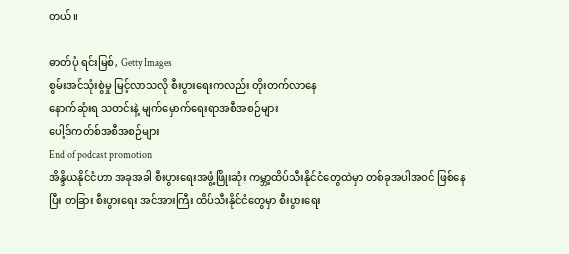တယ်။

ဓာတ်ပုံ ရင်းမြစ်, Getty Images
စွမ်းအင်သုံးစွဲမှု မြင့်လာသလို စီးပွားရေးကလည်း တိုးတက်လာနေ
နောက်ဆုံးရ သတင်းနဲ့ မျက်မှောက်ရေးရာအစီအစဉ်များ
ပေါ့ဒ်ကတ်စ်အစီအစဉ်များ
End of podcast promotion
အိန္ဒိယနိုင်ငံဟာ အခုအခါ စီးပွားရေးအဖွံ့ဖြိုးဆုံး ကမ္ဘာ့ထိပ်သီးနိုင်ငံတွေထဲမှာ တစ်ခုအပါအဝင် ဖြစ်နေပြီး တခြား စီးပွားရေး အင်အားကြီး ထိပ်သီးနိုင်ငံတွေမှာ စီးပွားရေး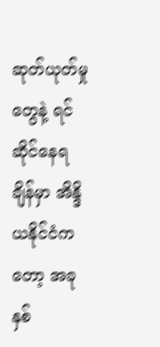ဆုတ်ယုတ်မှုတွေနဲ့ ရင်ဆိုင်နေရချိန်မှာ အိန္ဒိယနိုင်ငံကတော့ အခုနှစ်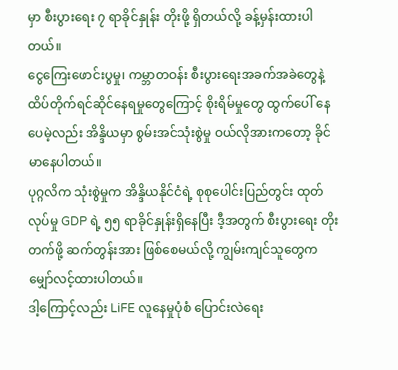မှာ စီးပွားရေး ၇ ရာခိုင်နှုန်း တိုးဖို့ ရှိတယ်လို့ ခန့်မှန်းထားပါတယ်။
ငွေကြေးဖောင်းပွမှု၊ ကမ္ဘာတဝန်း စီးပွားရေးအခက်အခဲတွေနဲ့ ထိပ်တိုက်ရင်ဆိုင်နေရမှုတွေကြောင့် စိုးရိမ်မှုတွေ ထွက်ပေါ် နေပေမဲ့လည်း အိန္ဒိယမှာ စွမ်းအင်သုံးစွဲမှု ဝယ်လိုအားကတော့ ခိုင်မာနေပါတယ်။
ပုဂ္ဂလိက သုံးစွဲမှုက အိန္ဒိယနိုင်ငံရဲ့ စုစုပေါင်းပြည်တွင်း ထုတ်လုပ်မှု GDP ရဲ့ ၅၅ ရာခိုင်နှုန်းရှိနေပြီး ဒီ့အတွက် စီးပွားရေး တိုးတက်ဖို့ ဆက်တွန်းအား ဖြစ်စေမယ်လို့ ကျွမ်းကျင်သူတွေက မျှော်လင့်ထားပါတယ်။
ဒါ့ကြောင့်လည်း LiFE လူနေမှုပုံစံ ပြောင်းလဲရေး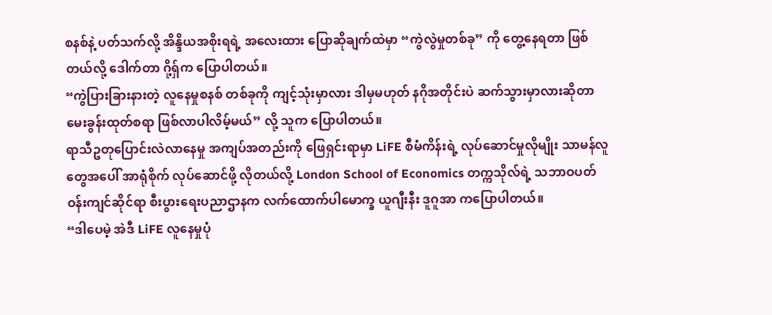စနစ်နဲ့ ပတ်သက်လို့ အိန္ဒိယအစိုးရရဲ့ အလေးထား ပြောဆိုချက်ထဲမှာ “ကွဲလွဲမှုတစ်ခု” ကို တွေ့နေရတာ ဖြစ်တယ်လို့ ဒေါက်တာ ဂို့ရှ်က ပြောပါတယ်။
“ကွဲပြားခြားနားတဲ့ လူနေမှုစနစ် တစ်ခုကို ကျင့်သုံးမှာလား ဒါမှမဟုတ် နဂိုအတိုင်းပဲ ဆက်သွားမှာလားဆိုတာ မေးခွန်းထုတ်စရာ ဖြစ်လာပါလိမ့်မယ်” လို့ သူက ပြောပါတယ်။
ရာသီဥတုပြောင်းလဲလာနေမှု အကျပ်အတည်းကို ဖြေရှင်းရာမှာ LiFE စီမံကိန်းရဲ့ လုပ်ဆောင်မှုလိုမျိုး သာမန်လူတွေအပေါ် အာရုံစိုက် လုပ်ဆောင်ဖို့ လိုတယ်လို့ London School of Economics တက္ကသိုလ်ရဲ့ သဘာဝပတ်ဝန်းကျင်ဆိုင်ရာ စီးပွားရေးပညာဌာနက လက်ထောက်ပါမောက္ခ ယူဂျီးနီး ဒူဂူအာ ကပြောပါတယ်။
“ဒါပေမဲ့ အဲဒီ LiFE လူနေမှုပုံ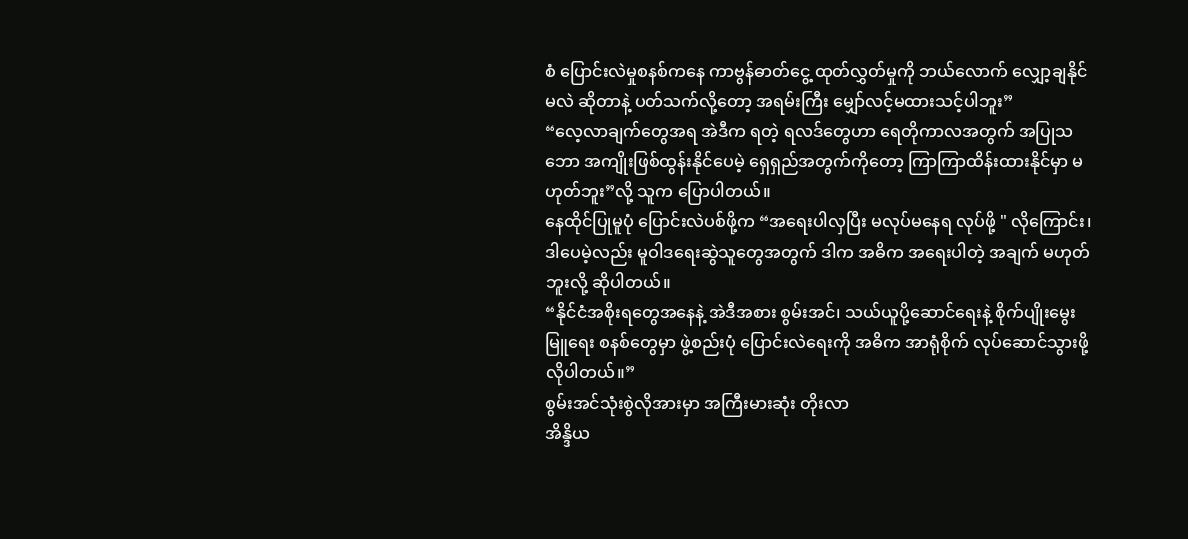စံ ပြောင်းလဲမှုစနစ်ကနေ ကာဗွန်ဓာတ်ငွေ့ ထုတ်လွှတ်မှုကို ဘယ်လောက် လျှော့ချနိုင်မလဲ ဆိုတာနဲ့ ပတ်သက်လို့တော့ အရမ်းကြီး မျှော်လင့်မထားသင့်ပါဘူး”
“လေ့လာချက်တွေအရ အဲဒီက ရတဲ့ ရလဒ်တွေဟာ ရေတိုကာလအတွက် အပြုသဘော အကျိုးဖြစ်ထွန်းနိုင်ပေမဲ့ ရှေရှည်အတွက်ကိုတော့ ကြာကြာထိန်းထားနိုင်မှာ မဟုတ်ဘူး”လို့ သူက ပြောပါတယ်။
နေထိုင်ပြုမူပုံ ပြောင်းလဲပစ်ဖို့က “အရေးပါလှပြီး မလုပ်မနေရ လုပ်ဖို့ " လိုကြောင်း၊ ဒါပေမဲ့လည်း မူဝါဒရေးဆွဲသူတွေအတွက် ဒါက အဓိက အရေးပါတဲ့ အချက် မဟုတ်ဘူးလို့ ဆိုပါတယ်။
“နိုင်ငံအစိုးရတွေအနေနဲ့ အဲဒီအစား စွမ်းအင်၊ သယ်ယူပို့ဆောင်ရေးနဲ့ စိုက်ပျိုးမွေးမြူရေး စနစ်တွေမှာ ဖွဲ့စည်းပုံ ပြောင်းလဲရေးကို အဓိက အာရုံစိုက် လုပ်ဆောင်သွားဖို့ လိုပါတယ်။”
စွမ်းအင်သုံးစွဲလိုအားမှာ အကြီးမားဆုံး တိုးလာ
အိန္ဒိယ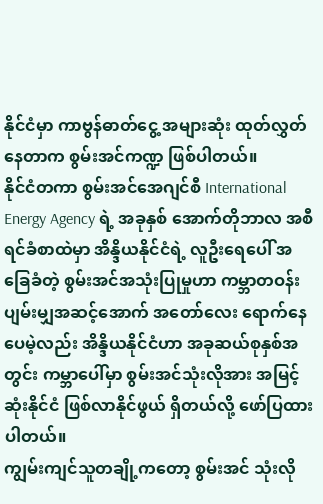နိုင်ငံမှာ ကာဗွန်ဓာတ်ငွေ့ အများဆုံး ထုတ်လွှတ်နေတာက စွမ်းအင်ကဏ္ဍ ဖြစ်ပါတယ်။
နိုင်ငံတကာ စွမ်းအင်အေဂျင်စီ International Energy Agency ရဲ့ အခုနှစ် အောက်တိုဘာလ အစီရင်ခံစာထဲမှာ အိန္ဒိယနိုင်ငံရဲ့ လူဦးရေပေါ် အခြေခံတဲ့ စွမ်းအင်အသုံးပြုမှုဟာ ကမ္ဘာတဝန်း ပျမ်းမျှအဆင့်အောက် အတော်လေး ရောက်နေပေမဲ့လည်း အိန္ဒိယနိုင်ငံဟာ အခုဆယ်စုနှစ်အတွင်း ကမ္ဘာပေါ်မှာ စွမ်းအင်သုံးလိုအား အမြင့်ဆုံးနိုင်ငံ ဖြစ်လာနိုင်ဖွယ် ရှိတယ်လို့ ဖော်ပြထားပါတယ်။
ကျွမ်းကျင်သူတချို့ကတော့ စွမ်းအင် သုံးလို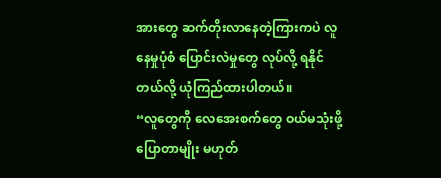အားတွေ ဆက်တိုးလာနေတဲ့ကြားကပဲ လူနေမှုပုံစံ ပြောင်းလဲမှုတွေ လုပ်လို့ ရနိုင်တယ်လို့ ယုံကြည်ထားပါတယ်။
“လူတွေကို လေအေးစက်တွေ ဝယ်မသုံးဖို့ ပြောတာမျိုး မဟုတ်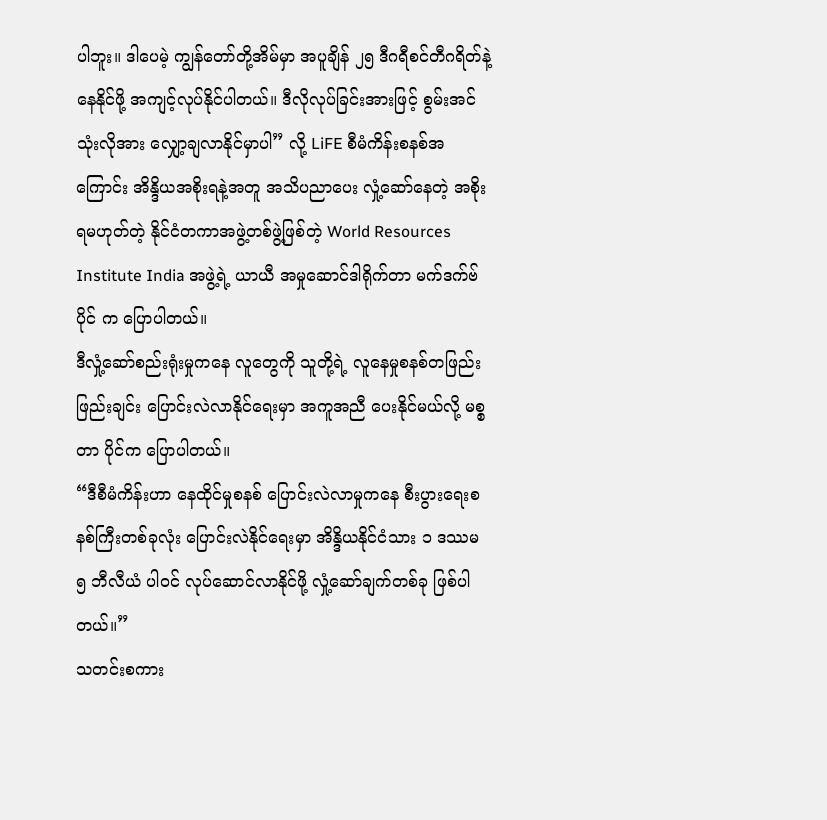ပါဘူး။ ဒါပေမဲ့ ကျွန်တော်တို့အိမ်မှာ အပူချိန် ၂၅ ဒီဂရီစင်တီဂရိတ်နဲ့ နေနိုင်ဖို့ အကျင့်လုပ်နိုင်ပါတယ်။ ဒီလိုလုပ်ခြင်းအားဖြင့် စွမ်းအင်သုံးလိုအား လျှော့ချလာနိုင်မှာပါ” လို့ LiFE စီမံကိန်းစနစ်အကြောင်း အိန္ဒိယအစိုးရနဲ့အတူ အသိပညာပေး လှုံ့ဆော်နေတဲ့ အစိုးရမဟုတ်တဲ့ နိုင်ငံတကာအဖွဲ့တစ်ဖွဲ့ဖြစ်တဲ့ World Resources Institute India အဖွဲ့ရဲ့ ယာယီ အမှုဆောင်ဒါရိုက်တာ မက်ဒက်ဗ် ပိုင် က ပြောပါတယ်။
ဒီလှုံ့ဆော်စည်းရုံးမှုကနေ လူတွေကို သူတို့ရဲ့ လူနေမှုစနစ်တဖြည်းဖြည်းချင်း ပြောင်းလဲလာနိုင်ရေးမှာ အကူအညီ ပေးနိုင်မယ်လို့ မစ္စတာ ပိုင်က ပြောပါတယ်။
“ဒီစီမံကိန်းဟာ နေထိုင်မှုစနစ် ပြောင်းလဲလာမှုကနေ စီးပွားရေးစနစ်ကြီးတစ်ခုလုံး ပြောင်းလဲနိုင်ရေးမှာ အိန္ဒိယနိုင်ငံသား ၁ ဒဿမ ၅ ဘီလီယံ ပါဝင် လုပ်ဆောင်လာနိုင်ဖို့ လှုံ့ဆော်ချက်တစ်ခု ဖြစ်ပါတယ်။”
သတင်းစကား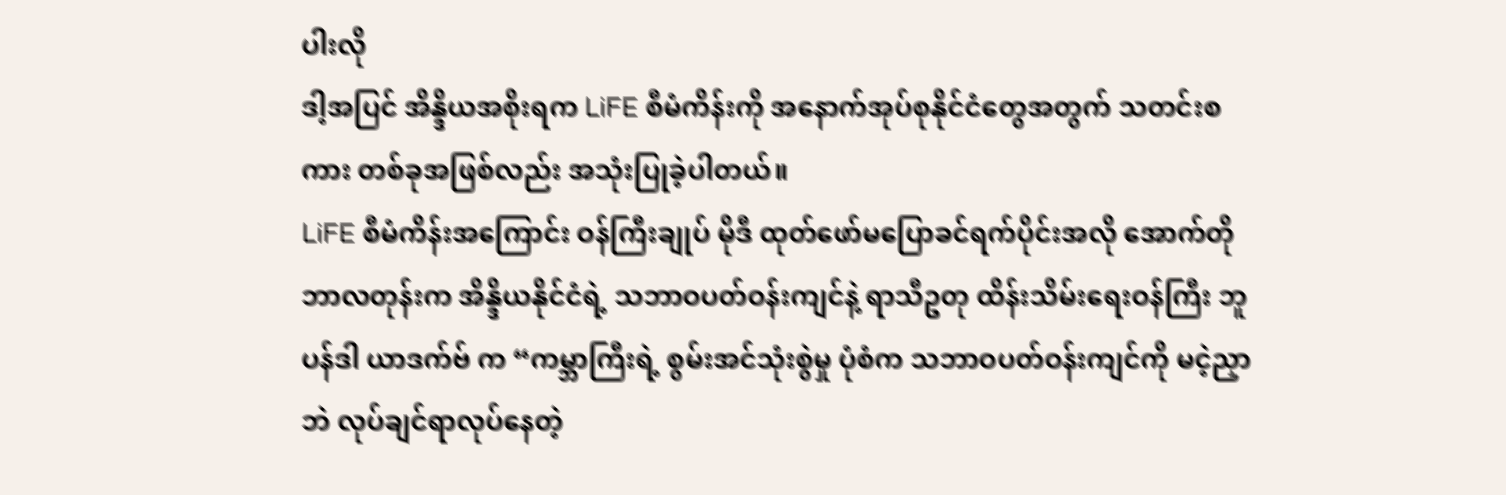ပါးလို
ဒါ့အပြင် အိန္ဒိယအစိုးရက LiFE စီမံကိန်းကို အနောက်အုပ်စုနိုင်ငံတွေအတွက် သတင်းစကား တစ်ခုအဖြစ်လည်း အသုံးပြုခဲ့ပါတယ်။
LiFE စီမံကိန်းအကြောင်း ဝန်ကြီးချုပ် မိုဒီ ထုတ်ဖော်မပြောခင်ရက်ပိုင်းအလို အောက်တိုဘာလတုန်းက အိန္ဒိယနိုင်ငံရဲ့ သဘာဝပတ်ဝန်းကျင်နဲ့ ရာသီဥတု ထိန်းသိမ်းရေးဝန်ကြီး ဘူပန်ဒါ ယာဒက်ဗ် က “ကမ္ဘာကြီးရဲ့ စွမ်းအင်သုံးစွဲမှု ပုံစံက သဘာဝပတ်ဝန်းကျင်ကို မငဲ့ညှာဘဲ လုပ်ချင်ရာလုပ်နေတဲ့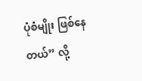ပုံစံမျိုး ဖြစ်နေတယ်” လို့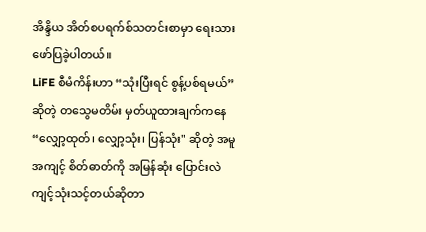အိန္ဒိယ အိတ်စပရက်စ်သတင်းစာမှာ ရေးသားဖော်ပြခဲ့ပါတယ်။
LiFE စီမံကိန်းဟာ “သုံးပြီးရင် စွန့်ပစ်ရမယ်” ဆိုတဲ့ တသွေမတိမ်း မှတ်ယူထားချက်ကနေ “လျှော့ထုတ်၊ လျှော့သုံး၊ ပြန်သုံး" ဆိုတဲ့ အမူအကျင့် စိတ်ဓာတ်ကို အမြန်ဆုံး ပြောင်းလဲကျင့်သုံးသင့်တယ်ဆိုတာ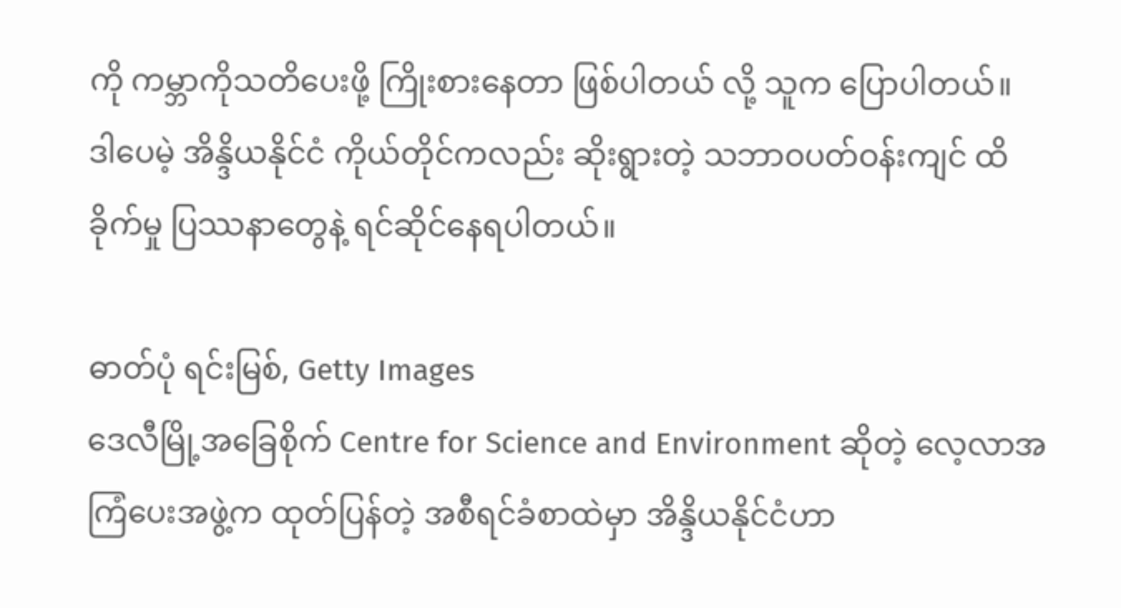ကို ကမ္ဘာကိုသတိပေးဖို့ ကြိုးစားနေတာ ဖြစ်ပါတယ် လို့ သူက ပြောပါတယ်။
ဒါပေမဲ့ အိန္ဒိယနိုင်ငံ ကိုယ်တိုင်ကလည်း ဆိုးရွားတဲ့ သဘာဝပတ်ဝန်းကျင် ထိခိုက်မှု ပြဿနာတွေနဲ့ ရင်ဆိုင်နေရပါတယ်။

ဓာတ်ပုံ ရင်းမြစ်, Getty Images
ဒေလီမြို့အခြေစိုက် Centre for Science and Environment ဆိုတဲ့ လေ့လာအကြံပေးအဖွဲ့က ထုတ်ပြန်တဲ့ အစီရင်ခံစာထဲမှာ အိန္ဒိယနိုင်ငံဟာ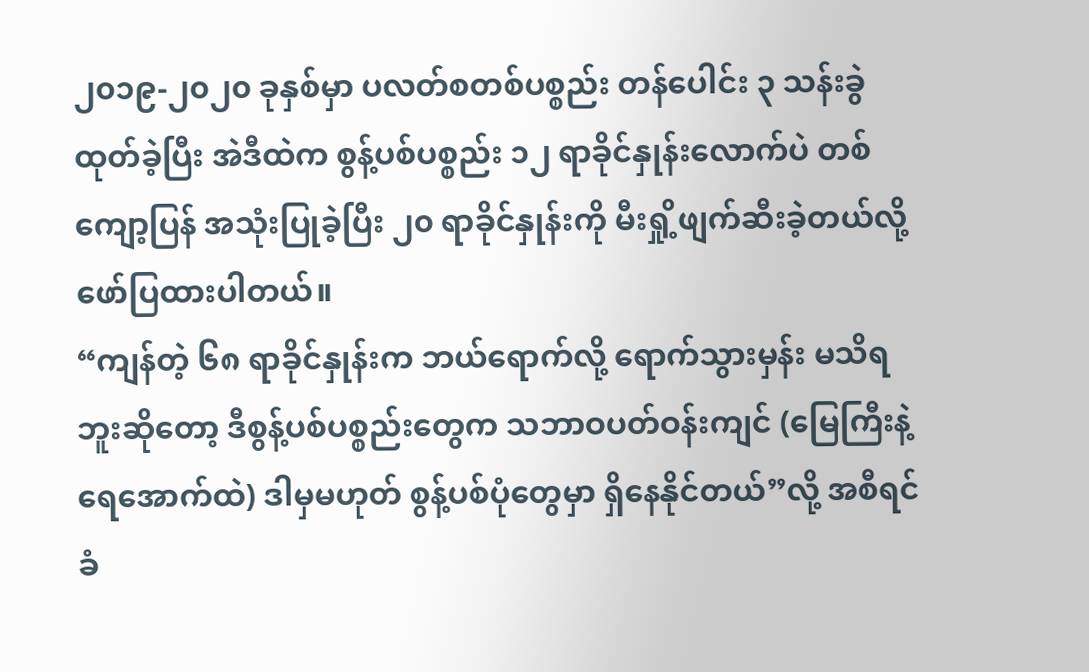၂၀၁၉-၂၀၂၀ ခုနှစ်မှာ ပလတ်စတစ်ပစ္စည်း တန်ပေါင်း ၃ သန်းခွဲ ထုတ်ခဲ့ပြီး အဲဒီထဲက စွန့်ပစ်ပစ္စည်း ၁၂ ရာခိုင်နှုန်းလောက်ပဲ တစ်ကျော့ပြန် အသုံးပြုခဲ့ပြီး ၂၀ ရာခိုင်နှုန်းကို မီးရှို့ဖျက်ဆီးခဲ့တယ်လို့ ဖော်ပြထားပါတယ်။
“ကျန်တဲ့ ၆၈ ရာခိုင်နှုန်းက ဘယ်ရောက်လို့ ရောက်သွားမှန်း မသိရဘူးဆိုတော့ ဒီစွန့်ပစ်ပစ္စည်းတွေက သဘာဝပတ်ဝန်းကျင် (မြေကြီးနဲ့ ရေအောက်ထဲ) ဒါမှမဟုတ် စွန့်ပစ်ပုံတွေမှာ ရှိနေနိုင်တယ်”လို့ အစီရင်ခံ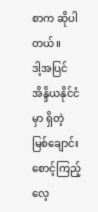စာက ဆိုပါတယ်။
ဒါ့အပြင် အိန္ဒိယနိုင်ငံမှာ ရှိတဲ့ မြစ်ချောင်း စောင့်ကြည့်လေ့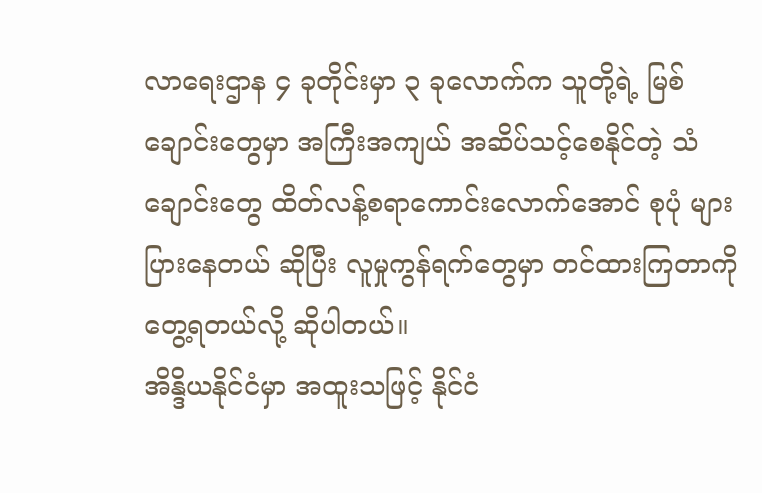လာရေးဌာန ၄ ခုတိုင်းမှာ ၃ ခုလောက်က သူတို့ရဲ့ မြစ်ချောင်းတွေမှာ အကြီးအကျယ် အဆိပ်သင့်စေနိုင်တဲ့ သံချောင်းတွေ ထိတ်လန့်စရာကောင်းလောက်အောင် စုပုံ များပြားနေတယ် ဆိုပြီး လူမှုကွန်ရက်တွေမှာ တင်ထားကြတာကို တွေ့ရတယ်လို့ ဆိုပါတယ်။
အိန္ဒိယနိုင်ငံမှာ အထူးသဖြင့် နိုင်ငံ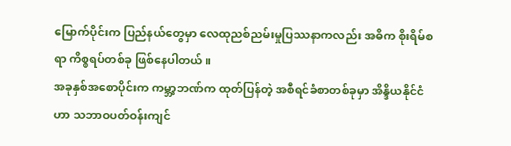မြောက်ပိုင်းက ပြည်နယ်တွေမှာ လေထုညစ်ညမ်းမှုပြဿနာကလည်း အဓိက စိုးရိမ်စရာ ကိစ္စရပ်တစ်ခု ဖြစ်နေပါတယ်။
အခုနှစ်အစောပိုင်းက ကမ္ဘာ့ဘဏ်က ထုတ်ပြန်တဲ့ အစီရင်ခံစာတစ်ခုမှာ အိန္ဒိယနိုင်ငံဟာ သဘာဝပတ်ဝန်းကျင်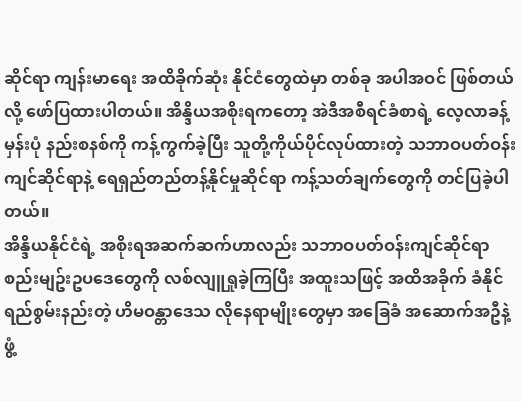ဆိုင်ရာ ကျန်းမာရေး အထိခိုက်ဆုံး နိုင်ငံတွေထဲမှာ တစ်ခု အပါအဝင် ဖြစ်တယ်လို့ ဖော်ပြထားပါတယ်။ အိန္ဒိယအစိုးရကတော့ အဲဒီအစီရင်ခံစာရဲ့ လေ့လာခန့်မှန်းပုံ နည်းစနစ်ကို ကန့်ကွက်ခဲ့ပြီး သူတို့ကိုယ်ပိုင်လုပ်ထားတဲ့ သဘာဝပတ်ဝန်းကျင်ဆိုင်ရာနဲ့ ရေရှည်တည်တန့်နိုင်မှုဆိုင်ရာ ကန့်သတ်ချက်တွေကို တင်ပြခဲ့ပါတယ်။
အိန္ဒိယနိုင်ငံရဲ့ အစိုးရအဆက်ဆက်ဟာလည်း သဘာဝပတ်ဝန်းကျင်ဆိုင်ရာ စည်းမျဥ်းဥပဒေတွေကို လစ်လျူရှုခဲ့ကြပြီး အထူးသဖြင့် အထိအခိုက် ခံနိုင်ရည်စွမ်းနည်းတဲ့ ဟိမဝန္တာဒေသ လိုနေရာမျိုးတွေမှာ အခြေခံ အဆောက်အဦနဲ့ ဖွံ့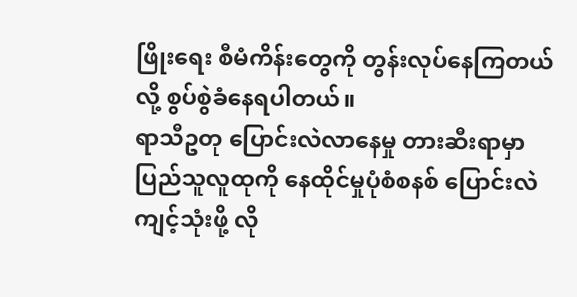ဖြိုးရေး စီမံကိန်းတွေကို တွန်းလုပ်နေကြတယ်လို့ စွပ်စွဲခံနေရပါတယ်။
ရာသီဥတု ပြောင်းလဲလာနေမှု တားဆီးရာမှာ ပြည်သူလူထုကို နေထိုင်မှုပုံစံစနစ် ပြောင်းလဲ ကျင့်သုံးဖို့ လို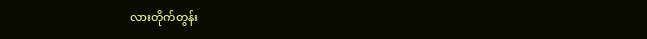လားတိုက်တွန်း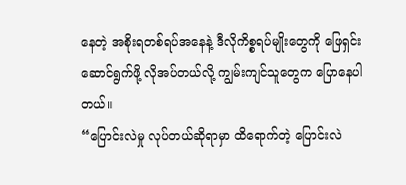နေတဲ့ အစိုးရတစ်ရပ်အနေနဲ့ ဒီလိုကိစ္စရပ်မျိုးတွေကို ဖြေရှင်းဆောင်ရွက်ဖို့ လိုအပ်တယ်လို့ ကျွမ်းကျင်သူတွေက ပြောနေပါတယ်။
“ပြောင်းလဲမှု လုပ်တယ်ဆိုရာမှာ ထိရောက်တဲ့ ပြောင်းလဲ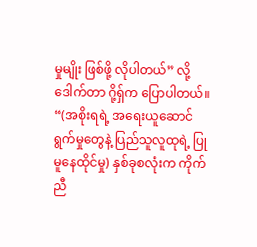မှုမျိုး ဖြစ်ဖို့ လိုပါတယ်” လို့ ဒေါက်တာ ဂို့ရှ်က ပြောပါတယ်။
“(အစိုးရရဲ့ အရေးယူဆောင်ရွက်မှုတွေနဲ့ ပြည်သူလူထုရဲ့ ပြုမူနေထိုင်မှု) နှစ်ခုစလုံးက ကိုက်ညီ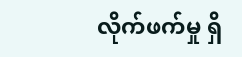လိုက်ဖက်မှု ရှိ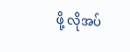ဖို့ လိုအပ်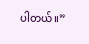ပါတယ်။”